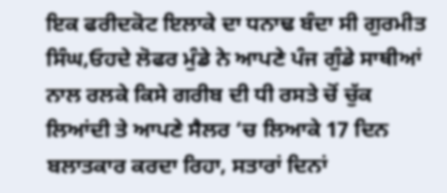ਇਕ ਫਰੀਦਕੋਟ ਇਲਾਕੇ ਦਾ ਧਨਾਢ ਬੰਦਾ ਸੀ ਗੁਰਮੀਤ ਸਿੰਘ,ਓਹਦੇ ਲੋਫਰ ਮੁੰਡੇ ਨੇ ਆਪਣੇ ਪੰਜ ਗੁੰਡੇ ਸਾਥੀਆਂ ਨਾਲ ਰਲਕੇ ਕਿਸੇ ਗਰੀਬ ਦੀ ਧੀ ਰਸਤੇ ਚੋਂ ਚੁੱਕ ਲਿਆਂਦੀ ਤੇ ਆਪਣੇ ਸੈਲਰ ‘ਚ ਲਿਆਕੇ 17 ਦਿਨ ਬਲਾਤਕਾਰ ਕਰਦਾ ਰਿਹਾ, ਸਤਾਰਾਂ ਦਿਨਾਂ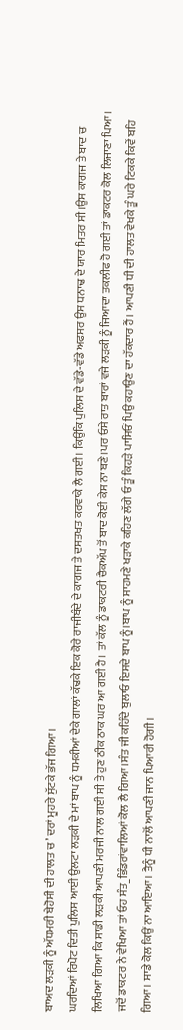ਬਾਅਦ ਲੜਕੀ ਨੂੰ ਅੱਧਮਰੀ ਬੇਹੋਸੀ ਦੀ ਹਾਲਤ ਚ’ ਦਰਾਂ ਮੂਹਰੇ ਸੁੱਟਕੇ ਭੱਜ ਗਿਆ।
ਘਰਦਿਆਂ ਰਿਪੋਟ ਦਿਤੀ ਪੁਲਿਸ ਆਈ ਉਲਟਾ ਲੜਕੀ ਦੇ ਮਾਂ ਬਾਪ ਨੂੰ ਧਮਕੀਆਂ ਦੇਕੇ ਗਾਲਾਂ ਕੱਢਕੇ ਇਕ ਕੋਰੇ ਰਾਜੀਬੰਦੇ ਦੇ ਕਾਗਜ ਤੇ ਦਸਤਖਤ ਕਰਵਾਕੇ ਲੈ ਗਈ। ਕਿਉਂਕਿ ਪੁਲਿਸ ਦੇ ਵੱਡੇ-ਵੱਡੇ ਅਫਸਰ ਉਸ ਧਨਾਢ ਦੇ ਯਾਰ ਮਿਤਰ ਸੀ।ਉਸ ਕਾਗਜ ਤੇ ਬਾਦ ਚ ਲਿਖਿਆ ਗਿਆ ਕਿ ਸਾਡੀ ਲੜਕੀ ਆਪਣੀ ਮਰਜੀ ਨਾਲ ਗਈ ਸੀ ਤੇ ਹੁਣ ਠੀਕ ਠਾਕ ਘਰ ਆ ਗਈ ਹੈ। ਤਾਂ ਕੱਲ ਨੂੰ ਡਾਕਟਰੀ ਚੈਕਅੱਪ ਤੋਂ ਬਾਦ ਕੋਈ ਕੇਸ ਨਾ ਬਣੇ।ਪਰ ਓਸੇ ਰਾਤ ਬਾਰਾਂ ਵਜੇ ਲੜਕੀ ਨੂੰ ਜਿਆਦਾ ਤਕਲੀਫ ਹੋ ਗਈ ਤਾਂ ਡਾਕਟਰ ਕੋਲ ਲਿਜਾਣਾ ਪਿਆ।
ਜਦੋਂ ਡਾਕਟਰ ਨੇ ਵੇਖਿਆ ਤਾਂ ਓਹ ਸੰਤ_ਭਿੰਡਰਾਂਵਾਲਿਆਂ ਕੋਲ ਲੈ ਗਿਆ।ਸੰਤ ਜੀ ਕਹਿੰਦੇ ਬੁਲਾਓ ਇਸਦੇ ਬਾਪ ਨੂੰ।ਬਾਪ ਨੂੰ ਸਾਹਮਣੇ ਖੜਾਕੇ ਕਹਿਣ ਲੱਗੇ ਓ ਤੂੰ ਕਿਹੜੇ ਪਾਸਿਓਂ ਪਿਉ ਕਹਾਉਣ ਦਾ ਹੱਕਦਾਰ ਹੈਂ। ਆਪਣੀ ਧੀ ਦੀ ਹਾਲਤ ਵੇਖਕੇ ਤੂੰ ਘਰੇ ਟਿਕਕੇ ਕਿਵੇਂ ਬਹਿ ਗਿਆ। ਸਾਡੇ ਕੋਲ ਕਿਉਂ ਨਾ ਆਇਆ। ਤੈਨੂੰ ਧੀ ਨਾਲੋਂ ਆਪਣੀ ਜਾਨ ਪਿਆਰੀ ਹੋਗੀ।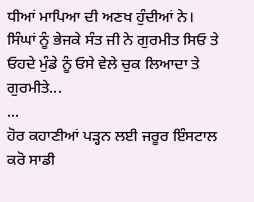ਧੀਆਂ ਮਾਪਿਆ ਦੀ ਅਣਖ ਹੁੰਦੀਆਂ ਨੇ।
ਸਿੰਘਾਂ ਨੂੰ ਭੇਜਕੇ ਸੰਤ ਜੀ ਨੇ ਗੁਰਮੀਤ ਸਿਓ ਤੇ ਓਹਦੇ ਮੁੰਡੇ ਨੂੰ ਓਸੇ ਵੇਲੇ ਚੁਕ ਲਿਆਦਾ ਤੇ ਗੁਰਮੀਤੇ...
...
ਹੋਰ ਕਹਾਣੀਆਂ ਪੜ੍ਹਨ ਲਈ ਜਰੂਰ ਇੰਸਟਾਲ ਕਰੋ ਸਾਡੀ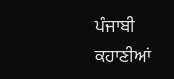ਪੰਜਾਬੀ ਕਹਾਣੀਆਂ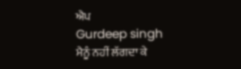ਐਪ
Gurdeep singh
ਮੈਨੂੰ ਨਹੀਂ ਲੱਗਦਾ ਕੇ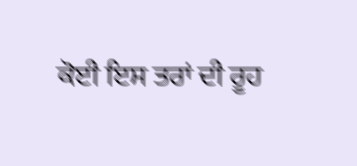ਕੋਈ ਇਸ ਤਰਾਂ ਦੀ ਰੂਹ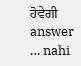ਹੋਵੇਗੀ
answer … nahi